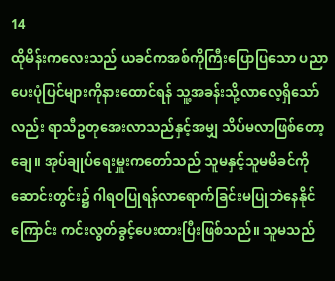14
ထိုမိန်းကလေးသည် ယခင်ကအစ်ကိုကြီးပြောပြသော ပညာပေးပုံပြင်များကိုနားထောင်ရန် သူ့အခန်းသို့လာလေ့ရှိသော်လည်း ရာသီဥတုအေးလာသည်နှင့်အမျှ သိပ်မလာဖြစ်တော့ချေ။ အုပ်ချုပ်ရေးမှူးကတော်သည် သူမနှင့်သူမမိခင်ကို ဆောင်းတွင်း၌ ဂါရဝပြုရန်လာရောက်ခြင်းမပြုဘဲနေနိုင်ကြောင်း ကင်းလွတ်ခွင့်ပေးထားပြီးဖြစ်သည်။ သူမသည်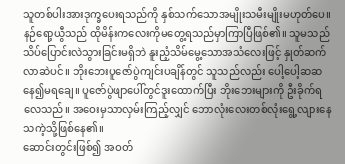သူတစ်ပါးအားဒုက္ခပေးရသည်ကို နှစ်သက်သောအမျိုးသမီးမျိုးမဟုတ်ပေ။
နဉ်ရော့ယွီသည် ထိုမိန်းကလေးကိုမတွေ့ရသည်မှာကြာပြီဖြစ်၏။ သူမသည် သိပ်ပြောင်းလဲသွားခြင်းမရှိဘဲ နူးညံ့သိမ်မွေ့သောအသံလေးဖြင့် နှုတ်ဆက်လာဆဲပင်။ ဘိုးဘေးပူဇော်ပွဲကျင်းပချိန်တွင် သူသည်လည်း ပေါ့ပေါ့ဆဆနေ၍မရချေ။ ပူဇော်ပွဲဖျာပေါ်တွင်ဒူးထောက်ပြီး ဘိုးဘေးများကို ဦးခိုက်ရလေသည်။ အဝေးမှသာလှမ်းကြည့်လျှင် ဘောလုံးလေးတစ်လုံးရွေ့လျားနေသကဲ့သို့ဖြစ်နေ၏။
ဆောင်းတွင်းဖြစ်၍ အဝတ်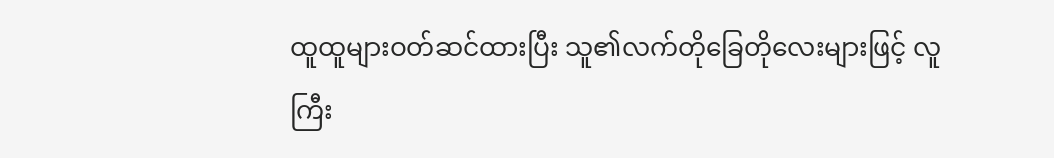ထူထူများဝတ်ဆင်ထားပြီး သူ၏လက်တိုခြေတိုလေးများဖြင့် လူကြီး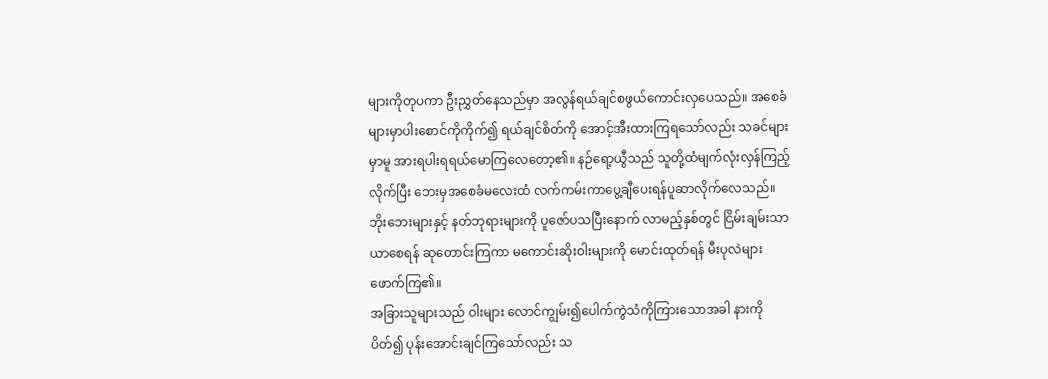များကိုတုပကာ ဦးညွှတ်နေသည်မှာ အလွန်ရယ်ချင်စဖွယ်ကောင်းလှပေသည်။ အစေခံများမှာပါးစောင်ကိုကိုက်၍ ရယ်ချင်စိတ်ကို အောင့်အီးထားကြရသော်လည်း သခင်များမှာမူ အားရပါးရရယ်မောကြလေတော့၏။ နဉ်ရော့ယွီသည် သူတို့ထံမျက်လုံးလှန်ကြည့်လိုက်ပြီး ဘေးမှအစေခံမလေးထံ လက်ကမ်းကာပွေ့ချီပေးရန်ပူဆာလိုက်လေသည်။
ဘိုးဘေးများနှင့် နတ်ဘုရားများကို ပူဇော်ပသပြီးနောက် လာမည့်နှစ်တွင် ငြိမ်းချမ်းသာယာစေရန် ဆုတောင်းကြကာ မကောင်းဆိုးဝါးများကို မောင်းထုတ်ရန် မီးပုလဲများဖောက်ကြ၏။
အခြားသူများသည် ဝါးများ လောင်ကျွမ်း၍ပေါက်ကွဲသံကိုကြားသောအခါ နားကိုပိတ်၍ ပုန်းအောင်းချင်ကြသော်လည်း သ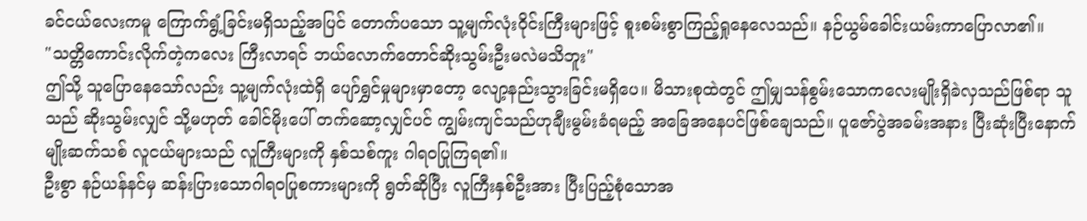ခင်ငယ်လေးကမူ ကြောက်ရွံ့ခြင်းမရှိသည့်အပြင် တောက်ပသော သူ့မျက်လုံးဝိုင်းကြီးများဖြင့် စူးစမ်းစွာကြည့်ရှုနေလေသည်။ နဉ်ယွမ်ခေါင်းယမ်းကာပြောလာ၏။
"သတ္တိကောင်းလိုက်တဲ့ကလေး ကြီးလာရင် ဘယ်လောက်တောင်ဆိုးသွမ်းဦးမလဲမသိဘူး"
ဤသို့ သူပြောနေသော်လည်း သူ့မျက်လုံးထဲရှိ ပျော်ရွှင်မှုများမှာတော့ လျော့နည်းသွားခြင်းမရှိပေ။ မိသားစုထဲတွင် ဤမျှသန်စွမ်းသောကလေးမျိုးရှိခဲလှသည်ဖြစ်ရာ သူသည် ဆိုးသွမ်းလျှင် သို့မဟုတ် ခေါင်မိုးပေါ် တက်ဆော့လျှင်ပင် ကျွမ်းကျင်သည်ဟုချီးမွမ်းခံရမည့် အခြေအနေပင်ဖြစ်ချေသည်။ ပူဇော်ပွဲအခမ်းအနား ပြီးဆုံးပြီးနောက် မျိုးဆက်သစ် လူငယ်များသည် လူကြီးများကို နှစ်သစ်ကူး ဂါရဝပြုကြရ၏။
ဦးစွာ နဉ်ယန်နင်မှ ဆန်းပြားသောဂါရဝပြုစကားများကို ရွတ်ဆိုပြီး လူကြီးနှစ်ဦးအား ပြီးပြည့်စုံသောအ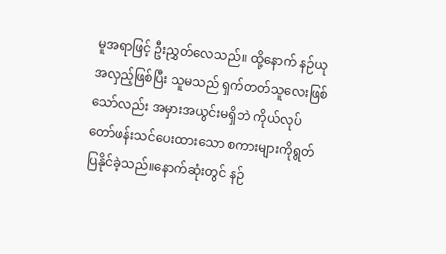မူအရာဖြင့် ဦးညွှတ်လေသည်။ ထို့နောက် နဉ်ယုအလှည့်ဖြစ်ပြီး သူမသည် ရှက်တတ်သူလေးဖြစ်သော်လည်း အမှားအယွင်းမရှိဘဲ ကိုယ်လုပ်တော်ဖန်းသင်ပေးထားသော စကားများကိုရွတ်ပြနိုင်ခဲ့သည်။နောက်ဆုံးတွင် နဉ်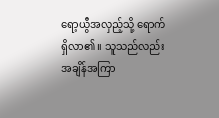ရော့ယွီအလှည့်သို့ ရောက်ရှိလာ၏။ သူသည်လည်း အချိန်အကြာ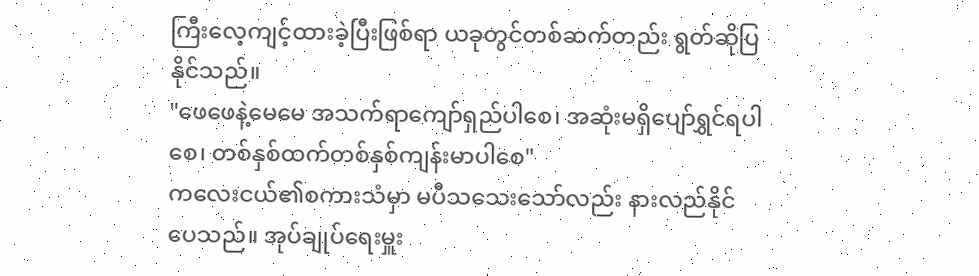ကြီးလေ့ကျင့်ထားခဲ့ပြီးဖြစ်ရာ ယခုတွင်တစ်ဆက်တည်း ရွတ်ဆိုပြနိုင်သည်။
"ဖေဖေနဲ့မေမေ အသက်ရာကျော်ရှည်ပါစေ၊ အဆုံးမရှိပျော်ရွှင်ရပါစေ၊ တစ်နှစ်ထက်တစ်နှစ်ကျန်းမာပါစေ"
ကလေးငယ်၏စကားသံမှာ မပီသသေးသော်လည်း နားလည်နိုင်ပေသည်။ အုပ်ချုပ်ရေးမှူး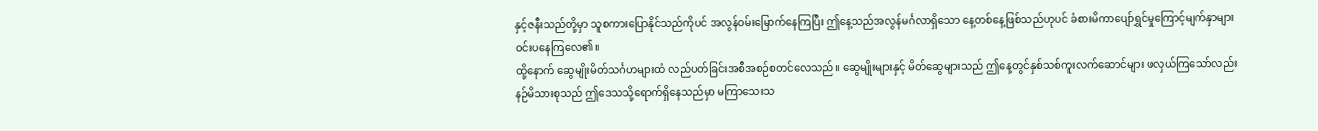နှင့်ဇနီးသည်တို့မှာ သူစကားပြောနိုင်သည်ကိုပင် အလွန်ဝမ်းမြောက်နေကြပြီး ဤနေ့သည်အလွန်မင်္ဂလာရှိသော နေ့တစ်နေ့ဖြစ်သည်ဟုပင် ခံစားမိကာပျော်ရွှင်မှုကြောင့်မျက်နှာများ ဝင်းပနေကြလေ၏။
ထို့နောက် ဆွေမျိုးမိတ်သင်္ဂဟများထံ လည်ပတ်ခြင်းအစီအစဉ်စတင်လေသည်။ ဆွေမျိုးများနှင့် မိတ်ဆွေများသည် ဤနေ့တွင်နှစ်သစ်ကူးလက်ဆောင်များ ဖလှယ်ကြသော်လည်း နဉ်မိသားစုသည် ဤဒေသသို့ရောက်ရှိနေသည်မှာ မကြာသေးသ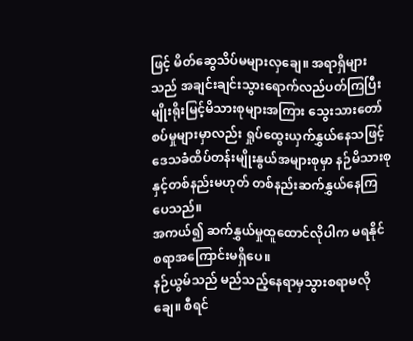ဖြင့် မိတ်ဆွေသိပ်မများလှချေ။ အရာရှိများသည် အချင်းချင်းသွားရောက်လည်ပတ်ကြပြီး မျိုးရိုးမြင့်မိသားစုများအကြား သွေးသားတော်စပ်မှုများမှာလည်း ရှုပ်ထွေးယှက်နွှယ်နေသဖြင့် ဒေသခံထိပ်တန်းမျိုးနွယ်အများစုမှာ နဉ်မိသားစုနှင့်တစ်နည်းမဟုတ် တစ်နည်းဆက်နွှယ်နေကြပေသည်။
အကယ်၍ ဆက်နွှယ်မှုထူထောင်လိုပါက မရနိုင်စရာအကြောင်းမရှိပေ။
နဉ်ယွမ်သည် မည်သည့်နေရာမှသွားစရာမလိုချေ။ စီရင်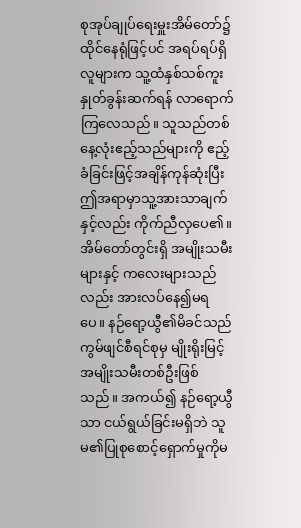စုအုပ်ချုပ်ရေးမှူးအိမ်တော်၌ထိုင်နေရုံဖြင့်ပင် အရပ်ရပ်ရှိလူများက သူ့ထံနှစ်သစ်ကူးနှုတ်ခွန်းဆက်ရန် လာရောက်ကြလေသည်။ သူသည်တစ်နေ့လုံးဧည့်သည်များကို ဧည့်ခံခြင်းဖြင့်အချိန်ကုန်ဆုံးပြီး ဤအရာမှာသူ့အားသာချက်နှင့်လည်း ကိုက်ညီလှပေ၏။
အိမ်တော်တွင်းရှိ အမျိုးသမီးများနှင့် ကလေးများသည်လည်း အားလပ်နေ၍မရပေ။ နဉ်ရော့ယွီ၏မိခင်သည် ကွမ်ဖျင်စီရင်စုမှ မျိုးရိုးမြင့်အမျိုးသမီးတစ်ဦးဖြစ်သည်။ အကယ်၍ နဉ်ရော့ယွီသာ ငယ်ရွယ်ခြင်းမရှိဘဲ သူမ၏ပြုစုစောင့်ရှောက်မှုကိုမ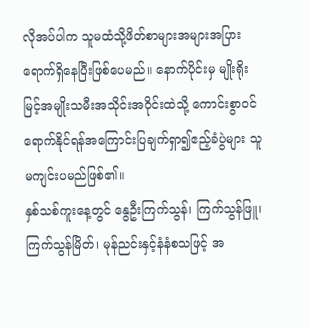လိုအပ်ပါက သူမထံသို့ဖိတ်စာများအများအပြား ရောက်ရှိနေပြီးဖြစ်ပေမည်။ နောက်ပိုင်းမှ မျိုးရိုးမြင့်အမျိုးသမီးအသိုင်းအဝိုင်းထဲသို့ ကောင်းစွာဝင်ရောက်နိုင်ရန်အကြောင်းပြချက်ရှာ၍ဧည့်ခံပွဲများ သူမကျင်းပမည်ဖြစ်၏။
နှစ်သစ်ကူးနေ့တွင် နွေဦးကြက်သွန်၊ ကြက်သွန်ဖြူ၊ ကြက်သွန်မြိတ်၊ မုန်ညင်းနှင့်နံနံစသဖြင့် အ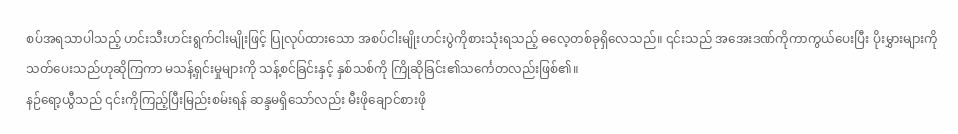စပ်အရသာပါသည့် ဟင်းသီးဟင်းရွက်ငါးမျိုးဖြင့် ပြုလုပ်ထားသော အစပ်ငါးမျိုးဟင်းပွဲကိုစားသုံးရသည့် ဓလေ့တစ်ခုရှိလေသည်။ ၎င်းသည် အအေးဒဏ်ကိုကာကွယ်ပေးပြီး ပိုးမွှားများကိုသတ်ပေးသည်ဟုဆိုကြကာ မသန့်ရှင်းမှုများကို သန့်စင်ခြင်းနှင့် နှစ်သစ်ကို ကြိုဆိုခြင်း၏သင်္ကေတလည်းဖြစ်၏။
နဉ်ရော့ယွီသည် ၎င်းကိုကြည့်ပြီးမြည်းစမ်းရန် ဆန္ဒမရှိသော်လည်း မီးဖိုချောင်စားဖို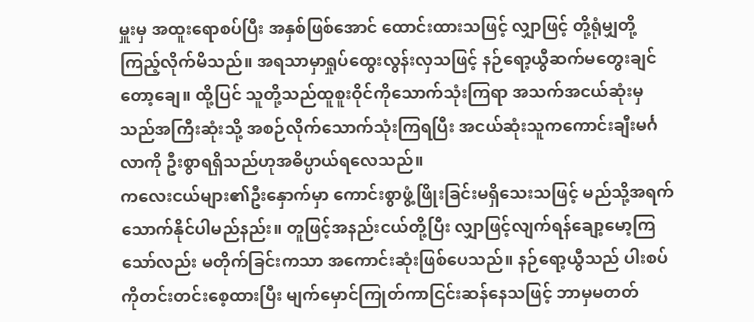မှူးမှ အထူးရောစပ်ပြီး အနှစ်ဖြစ်အောင် ထောင်းထားသဖြင့် လျှာဖြင့် တို့ရုံမျှတို့ကြည့်လိုက်မိသည်။ အရသာမှာရှုပ်ထွေးလွန်းလှသဖြင့် နဉ်ရော့ယွီဆက်မတွေးချင်တော့ချေ။ ထို့ပြင် သူတို့သည်ထူစူးဝိုင်ကိုသောက်သုံးကြရာ အသက်အငယ်ဆုံးမှသည်အကြီးဆုံးသို့ အစဉ်လိုက်သောက်သုံးကြရပြီး အငယ်ဆုံးသူကကောင်းချီးမင်္ဂလာကို ဦးစွာရရှိသည်ဟုအဓိပ္ပာယ်ရလေသည်။
ကလေးငယ်များ၏ဦးနှောက်မှာ ကောင်းစွာဖွံ့ဖြိုးခြင်းမရှိသေးသဖြင့် မည်သို့အရက်သောက်နိုင်ပါမည်နည်း။ တူဖြင့်အနည်းငယ်တို့ပြီး လျှာဖြင့်လျက်ရန်ချော့မော့ကြသော်လည်း မတိုက်ခြင်းကသာ အကောင်းဆုံးဖြစ်ပေသည်။ နဉ်ရော့ယွီသည် ပါးစပ်ကိုတင်းတင်းစေ့ထားပြီး မျက်မှောင်ကြုတ်ကာငြင်းဆန်နေသဖြင့် ဘာမှမတတ်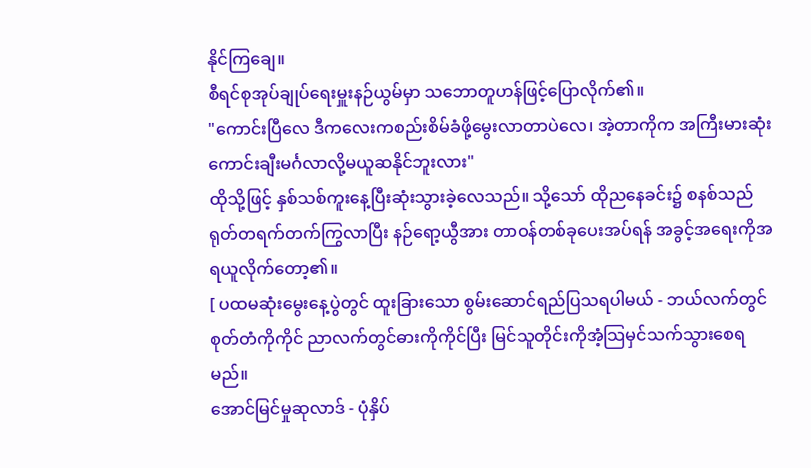နိုင်ကြချေ။
စီရင်စုအုပ်ချုပ်ရေးမှူးနဉ်ယွမ်မှာ သဘောတူဟန်ဖြင့်ပြောလိုက်၏။
"ကောင်းပြီလေ ဒီကလေးကစည်းစိမ်ခံဖို့မွေးလာတာပဲလေ၊ အဲ့တာကိုက အကြီးမားဆုံးကောင်းချီးမင်္ဂလာလို့မယူဆနိုင်ဘူးလား"
ထိုသို့ဖြင့် နှစ်သစ်ကူးနေ့ပြီးဆုံးသွားခဲ့လေသည်။ သို့သော် ထိုညနေခင်း၌ စနစ်သည် ရုတ်တရက်တက်ကြွလာပြီး နဉ်ရော့ယွီအား တာဝန်တစ်ခုပေးအပ်ရန် အခွင့်အရေးကိုအရယူလိုက်တော့၏။
[ ပထမဆုံးမွေးနေ့ပွဲတွင် ထူးခြားသော စွမ်းဆောင်ရည်ပြသရပါမယ် - ဘယ်လက်တွင် စုတ်တံကိုကိုင် ညာလက်တွင်ဓားကိုကိုင်ပြီး မြင်သူတိုင်းကိုအံ့သြမှင်သက်သွားစေရမည်။
အောင်မြင်မှုဆုလာဒ် - ပုံနှိပ်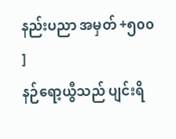နည်းပညာ အမှတ် +၅၀၀ ]
နဉ်ရော့ယွီသည် ပျင်းရိ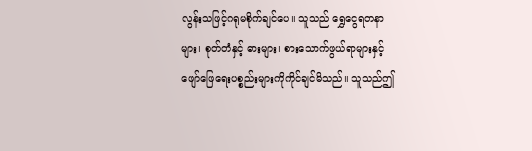လွန်းသဖြင့်ဂရုမစိုက်ချင်ပေ။ သူသည် ရွှေငွေရတနာများ၊ စုတ်တံနှင့် ဓားများ၊ စားသောက်ဖွယ်ရာများနှင့် ဖျော်ဖြေရေးပစ္စည်းများကိုကိုင်ချင်မိသည်။ သူသည်ဤ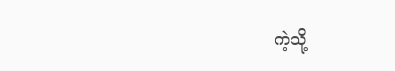ကဲ့သို့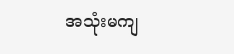အသုံးမကျ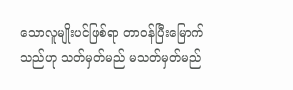သောလူမျိုးပင်ဖြစ်ရာ တာဝန်ပြီးမြောက်သည်ဟု သတ်မှတ်မည် မသတ်မှတ်မည်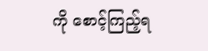ကို စောင့်ကြည့်ရ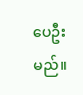ပေဦးမည်။